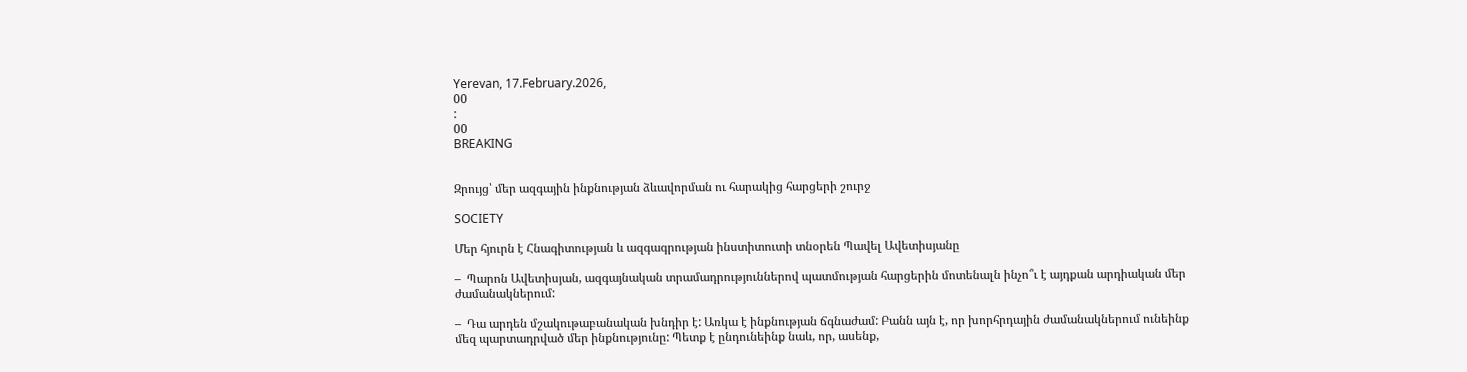Yerevan, 17.February.2026,
00
:
00
BREAKING


Զրույց՝ մեր ազգային ինքնության ձևավորման ու հարակից հարցերի շուրջ

SOCIETY

Մեր հյուրն է Հնագիտության և ազգագրության ինստիտուտի տնօրեն Պավել Ավետիսյանը

–  Պարոն Ավետիսյան, ազգայնական տրամադրություններով պատմության հարցերին մոտենալն ինչո՞ւ է այդքան արդիական մեր ժամանակներում:

–  Դա արդեն մշակութաբանական խնդիր է: Առկա է ինքնության ճգնաժամ: Բանն այն է, որ խորհրդային ժամանակներում ունեինք մեզ պարտադրված մեր ինքնությունը: Պետք է ընդունեինք նաև, որ, ասենք,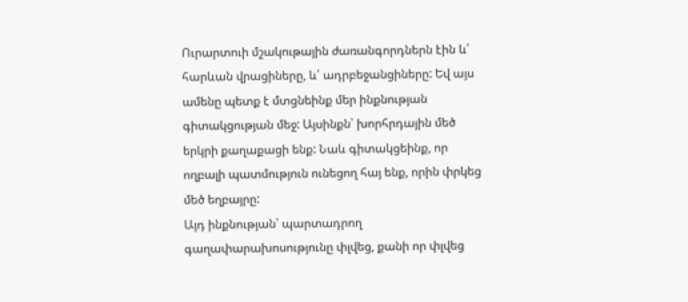Ուրարտուի մշակութային ժառանգորդներն էին և՛ հարևան վրացիները, և՛ ադրբեջանցիները: Եվ այս ամենը պետք է մտցնեինք մեր ինքնության գիտակցության մեջ: Այսինքն՝ խորհրդային մեծ երկրի քաղաքացի ենք: Նաև գիտակցեինք, որ ողբալի պատմություն ունեցող հայ ենք, որին փրկեց մեծ եղբայրը:
Այդ ինքնության՝ պարտադրող գաղափարախոսությունը փլվեց, քանի որ փլվեց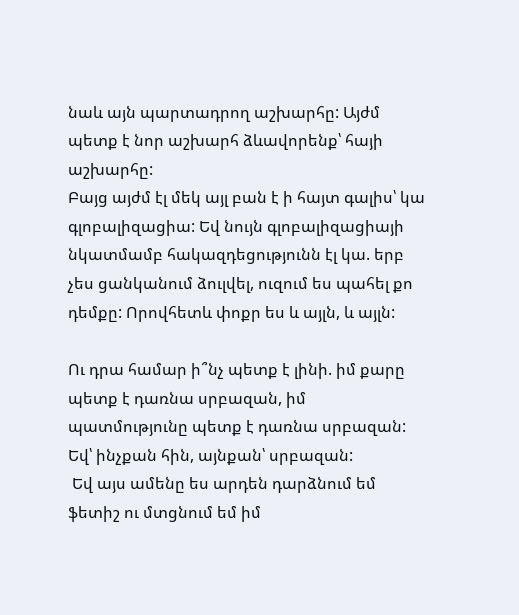նաև այն պարտադրող աշխարհը: Այժմ պետք է նոր աշխարհ ձևավորենք՝ հայի աշխարհը:
Բայց այժմ էլ մեկ այլ բան է ի հայտ գալիս՝ կա գլոբալիզացիա: Եվ նույն գլոբալիզացիայի նկատմամբ հակազդեցությունն էլ կա. երբ չես ցանկանում ձուլվել, ուզում ես պահել քո դեմքը: Որովհետև փոքր ես և այլն, և այլն:

Ու դրա համար ի՞նչ պետք է լինի. իմ քարը պետք է դառնա սրբազան, իմ պատմությունը պետք է դառնա սրբազան: Եվ՝ ինչքան հին, այնքան՝ սրբազան:
 Եվ այս ամենը ես արդեն դարձնում եմ ֆետիշ ու մտցնում եմ իմ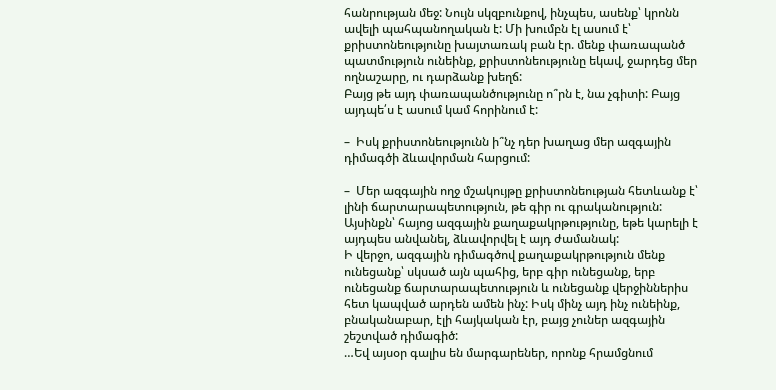հանրության մեջ: Նույն սկզբունքով, ինչպես, ասենք՝ կրոնն ավելի պահպանողական է: Մի խումբն էլ ասում է՝ քրիստոնեությունը խայտառակ բան էր. մենք փառապանծ պատմություն ունեինք, քրիստոնեությունը եկավ, ջարդեց մեր ողնաշարը, ու դարձանք խեղճ:
Բայց թե այդ փառապանծությունը ո՞րն է, նա չգիտի: Բայց այդպե՛ս է ասում կամ հորինում է:

–  Իսկ քրիստոնեությունն ի՞նչ դեր խաղաց մեր ազգային դիմագծի ձևավորման հարցում:

–  Մեր ազգային ողջ մշակույթը քրիստոնեության հետևանք է՝ լինի ճարտարապետություն, թե գիր ու գրականություն: Այսինքն՝ հայոց ազգային քաղաքակրթությունը, եթե կարելի է այդպես անվանել, ձևավորվել է այդ ժամանակ:
Ի վերջո, ազգային դիմագծով քաղաքակրթություն մենք ունեցանք՝ սկսած այն պահից, երբ գիր ունեցանք, երբ ունեցանք ճարտարապետություն և ունեցանք վերջիններիս հետ կապված արդեն ամեն ինչ: Իսկ մինչ այդ ինչ ունեինք, բնականաբար, էլի հայկական էր, բայց չուներ ազգային շեշտված դիմագիծ:
…Եվ այսօր գալիս են մարգարեներ, որոնք հրամցնում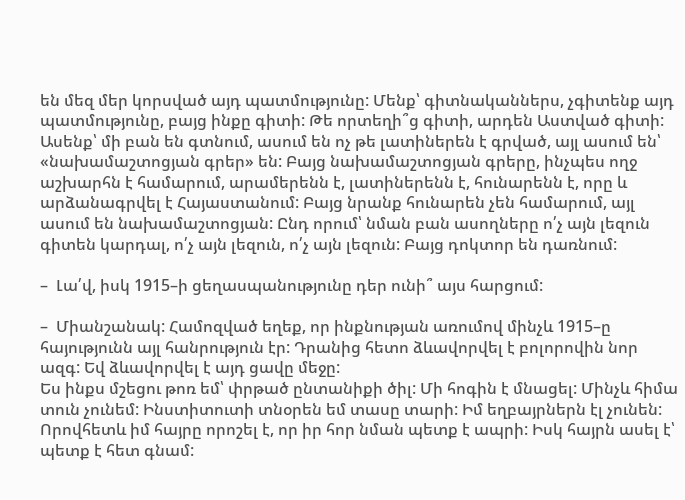են մեզ մեր կորսված այդ պատմությունը: Մենք՝ գիտնականներս, չգիտենք այդ պատմությունը, բայց ինքը գիտի: Թե որտեղի՞ց գիտի, արդեն Աստված գիտի: Ասենք՝ մի բան են գտնում, ասում են ոչ թե լատիներեն է գրված, այլ ասում են՝ «նախամաշտոցյան գրեր» են: Բայց նախամաշտոցյան գրերը, ինչպես ողջ աշխարհն է համարում, արամերենն է, լատիներենն է, հունարենն է, որը և արձանագրվել է Հայաստանում: Բայց նրանք հունարեն չեն համարում, այլ ասում են նախամաշտոցյան: Ընդ որում՝ նման բան ասողները ո՛չ այն լեզուն գիտեն կարդալ, ո՛չ այն լեզուն, ո՛չ այն լեզուն: Բայց դոկտոր են դառնում:

–  Լա՛վ, իսկ 1915–ի ցեղասպանությունը դեր ունի՞ այս հարցում:

–  Միանշանակ: Համոզված եղեք, որ ինքնության առումով մինչև 1915–ը հայությունն այլ հանրություն էր: Դրանից հետո ձևավորվել է բոլորովին նոր ազգ: Եվ ձևավորվել է այդ ցավը մեջը:
Ես ինքս մշեցու թոռ եմ՝ փրթած ընտանիքի ծիլ: Մի հոգին է մնացել: Մինչև հիմա տուն չունեմ: Ինստիտուտի տնօրեն եմ տասը տարի: Իմ եղբայրներն էլ չունեն: Որովհետև իմ հայրը որոշել է, որ իր հոր նման պետք է ապրի: Իսկ հայրն ասել է՝ պետք է հետ գնամ: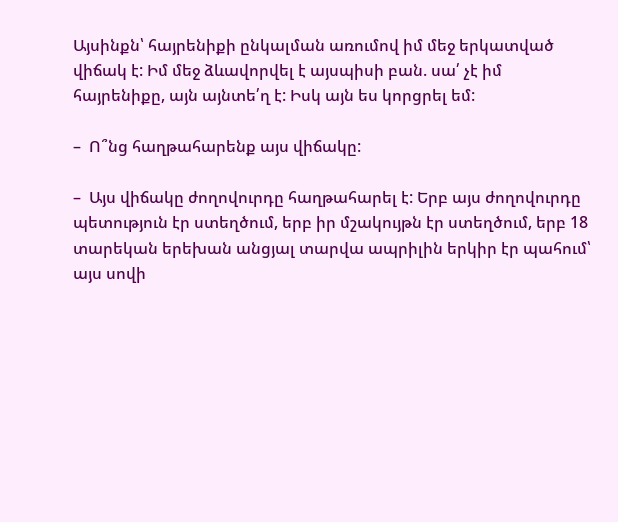Այսինքն՝ հայրենիքի ընկալման առումով իմ մեջ երկատված վիճակ է: Իմ մեջ ձևավորվել է այսպիսի բան. սա՛ չէ իմ հայրենիքը, այն այնտե՛ղ է: Իսկ այն ես կորցրել եմ:

–  Ո՞նց հաղթահարենք այս վիճակը:

–  Այս վիճակը ժողովուրդը հաղթահարել է: Երբ այս ժողովուրդը պետություն էր ստեղծում, երբ իր մշակույթն էր ստեղծում, երբ 18 տարեկան երեխան անցյալ տարվա ապրիլին երկիր էր պահում՝ այս սովի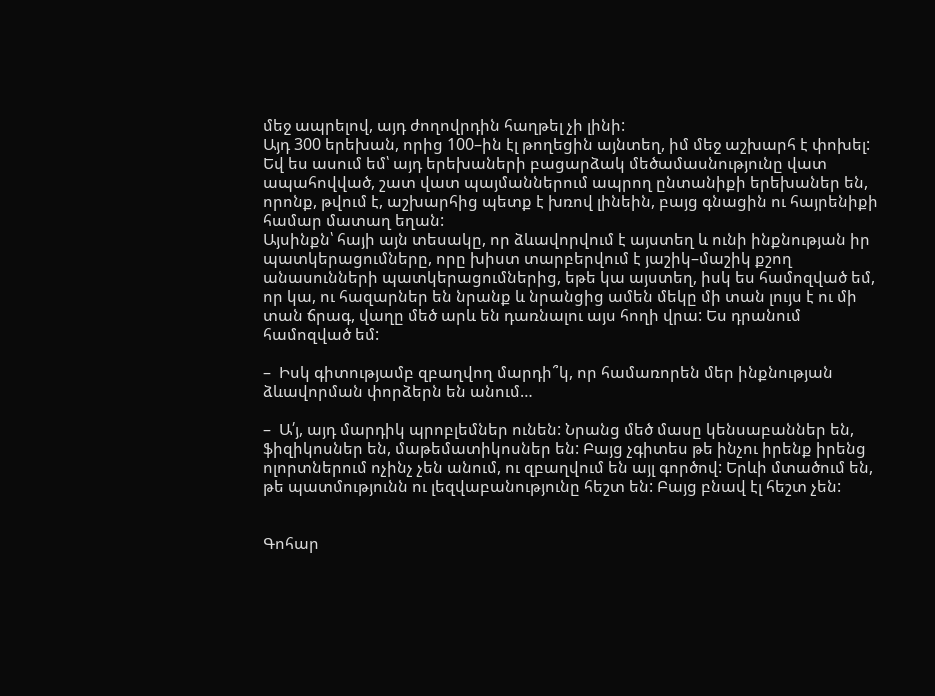մեջ ապրելով, այդ ժողովրդին հաղթել չի լինի:
Այդ 300 երեխան, որից 100–ին էլ թողեցին այնտեղ, իմ մեջ աշխարհ է փոխել: Եվ ես ասում եմ՝ այդ երեխաների բացարձակ մեծամասնությունը վատ ապահովված, շատ վատ պայմաններում ապրող ընտանիքի երեխաներ են, որոնք, թվում է, աշխարհից պետք է խռով լինեին, բայց գնացին ու հայրենիքի համար մատաղ եղան:
Այսինքն՝ հայի այն տեսակը, որ ձևավորվում է այստեղ և ունի ինքնության իր պատկերացումները, որը խիստ տարբերվում է յաշիկ–մաշիկ քշող անասունների պատկերացումներից, եթե կա այստեղ, իսկ ես համոզված եմ, որ կա, ու հազարներ են նրանք և նրանցից ամեն մեկը մի տան լույս է ու մի տան ճրագ, վաղը մեծ արև են դառնալու այս հողի վրա: Ես դրանում համոզված եմ:

–  Իսկ գիտությամբ զբաղվող մարդի՞կ, որ համառորեն մեր ինքնության ձևավորման փորձերն են անում…

–  Ա՛յ, այդ մարդիկ պրոբլեմներ ունեն: Նրանց մեծ մասը կենսաբաններ են, ֆիզիկոսներ են, մաթեմատիկոսներ են: Բայց չգիտես թե ինչու իրենք իրենց ոլորտներում ոչինչ չեն անում, ու զբաղվում են այլ գործով: Երևի մտածում են, թե պատմությունն ու լեզվաբանությունը հեշտ են: Բայց բնավ էլ հեշտ չեն:


Գոհար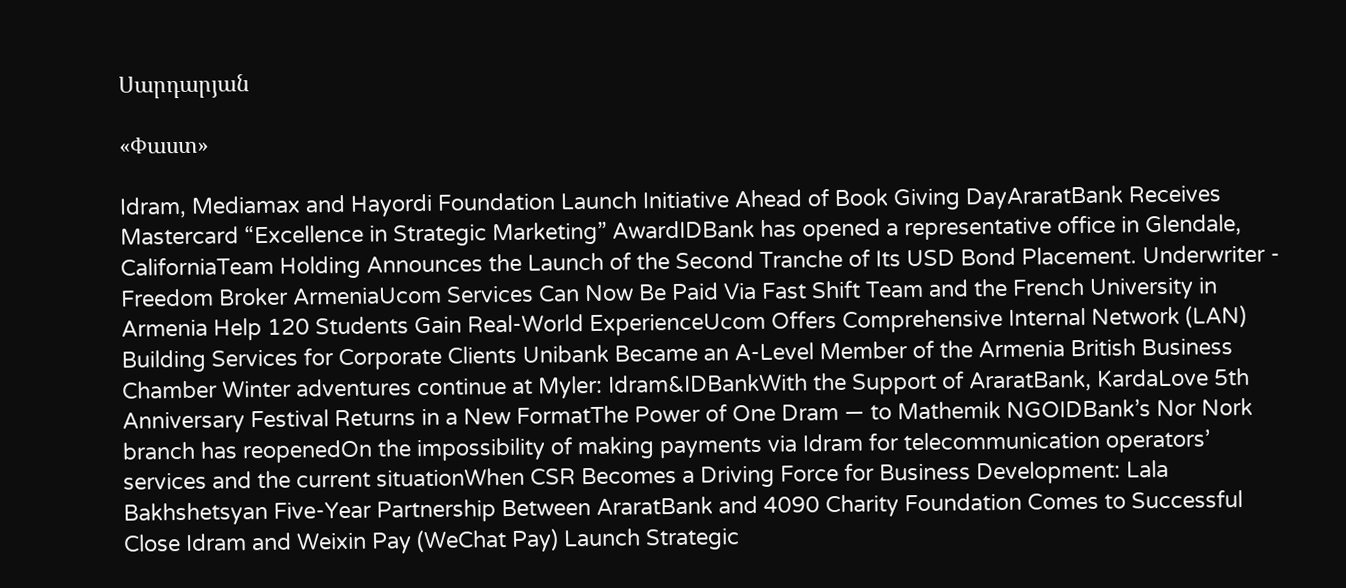Սարդարյան

«Փաստ»

Idram, Mediamax and Hayordi Foundation Launch Initiative Ahead of Book Giving DayAraratBank Receives Mastercard “Excellence in Strategic Marketing” AwardIDBank has opened a representative office in Glendale, CaliforniaTeam Holding Announces the Launch of the Second Tranche of Its USD Bond Placement. Underwriter - Freedom Broker ArmeniaUcom Services Can Now Be Paid Via Fast Shift Team and the French University in Armenia Help 120 Students Gain Real-World ExperienceUcom Offers Comprehensive Internal Network (LAN) Building Services for Corporate Clients Unibank Became an A-Level Member of the Armenia British Business Chamber Winter adventures continue at Myler: Idram&IDBankWith the Support of AraratBank, KardaLove 5th Anniversary Festival Returns in a New FormatThe Power of One Dram — to Mathemik NGOIDBank’s Nor Nork branch has reopenedOn the impossibility of making payments via Idram for telecommunication operators’ services and the current situationWhen CSR Becomes a Driving Force for Business Development: Lala Bakhshetsyan Five-Year Partnership Between AraratBank and 4090 Charity Foundation Comes to Successful Close Idram and Weixin Pay (WeChat Pay) Launch Strategic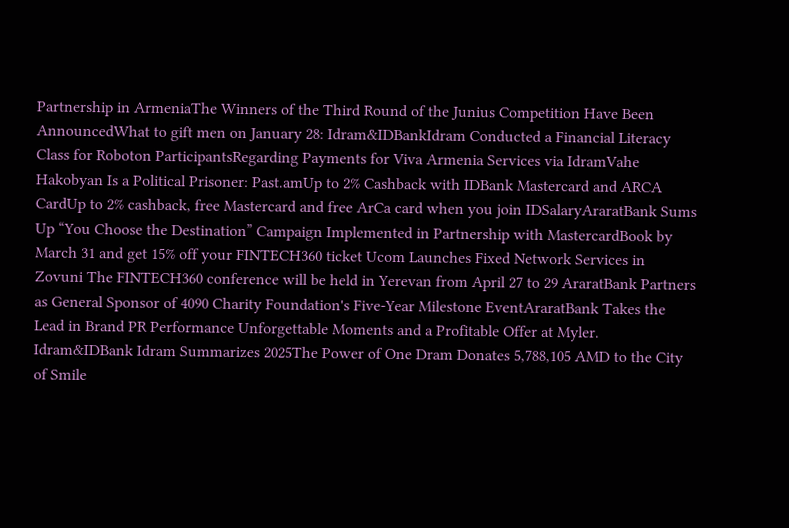Partnership in ArmeniaThe Winners of the Third Round of the Junius Competition Have Been AnnouncedWhat to gift men on January 28: Idram&IDBankIdram Conducted a Financial Literacy Class for Roboton ParticipantsRegarding Payments for Viva Armenia Services via IdramVahe Hakobyan Is a Political Prisoner: Past.amUp to 2% Cashback with IDBank Mastercard and ARCA CardUp to 2% cashback, free Mastercard and free ArCa card when you join IDSalaryAraratBank Sums Up “You Choose the Destination” Campaign Implemented in Partnership with MastercardBook by March 31 and get 15% off your FINTECH360 ticket Ucom Launches Fixed Network Services in Zovuni The FINTECH360 conference will be held in Yerevan from April 27 to 29 AraratBank Partners as General Sponsor of 4090 Charity Foundation's Five-Year Milestone EventAraratBank Takes the Lead in Brand PR Performance Unforgettable Moments and a Profitable Offer at Myler. Idram&IDBank Idram Summarizes 2025The Power of One Dram Donates 5,788,105 AMD to the City of Smile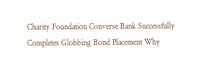Charity Foundation Converse Bank Successfully Completes Globbing Bond Placement Why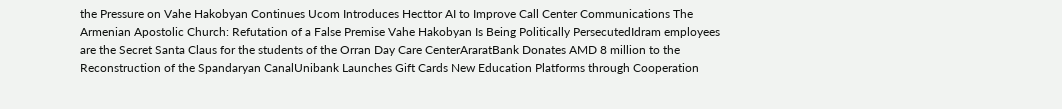the Pressure on Vahe Hakobyan Continues Ucom Introduces Hecttor AI to Improve Call Center Communications The Armenian Apostolic Church: Refutation of a False Premise Vahe Hakobyan Is Being Politically PersecutedIdram employees are the Secret Santa Claus for the students of the Orran Day Care CenterAraratBank Donates AMD 8 million to the Reconstruction of the Spandaryan CanalUnibank Launches Gift Cards New Education Platforms through Cooperation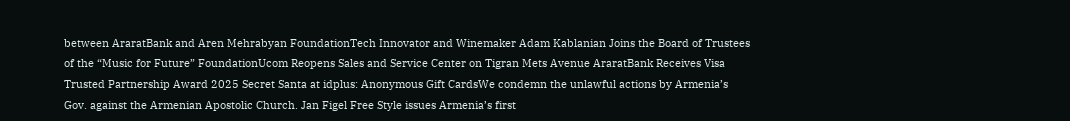between AraratBank and Aren Mehrabyan FoundationTech Innovator and Winemaker Adam Kablanian Joins the Board of Trustees of the “Music for Future” FoundationUcom Reopens Sales and Service Center on Tigran Mets Avenue AraratBank Receives Visa Trusted Partnership Award 2025 Secret Santa at idplus: Anonymous Gift CardsWe condemn the unlawful actions by Armenia’s Gov. against the Armenian Apostolic Church. Jan Figel Free Style issues Armenia’s first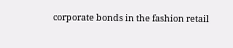corporate bonds in the fashion retail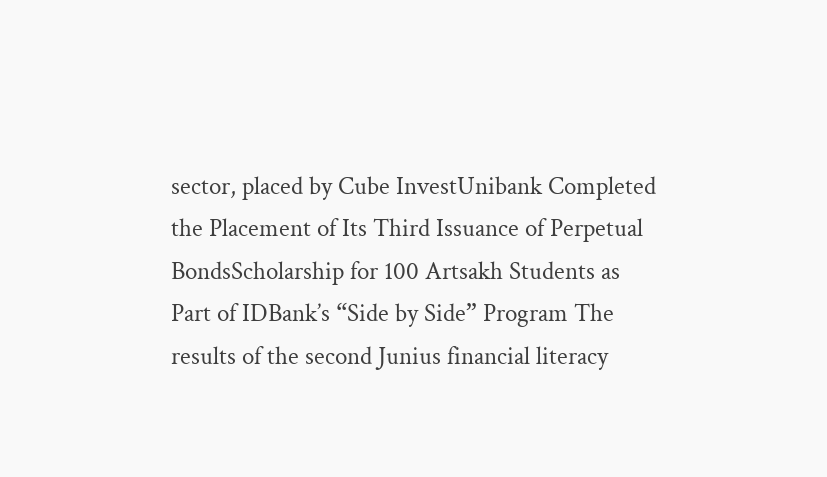sector, placed by Cube InvestUnibank Completed the Placement of Its Third Issuance of Perpetual BondsScholarship for 100 Artsakh Students as Part of IDBank’s “Side by Side” Program The results of the second Junius financial literacy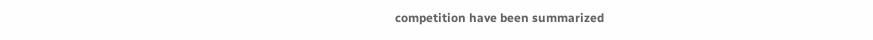competition have been summarized